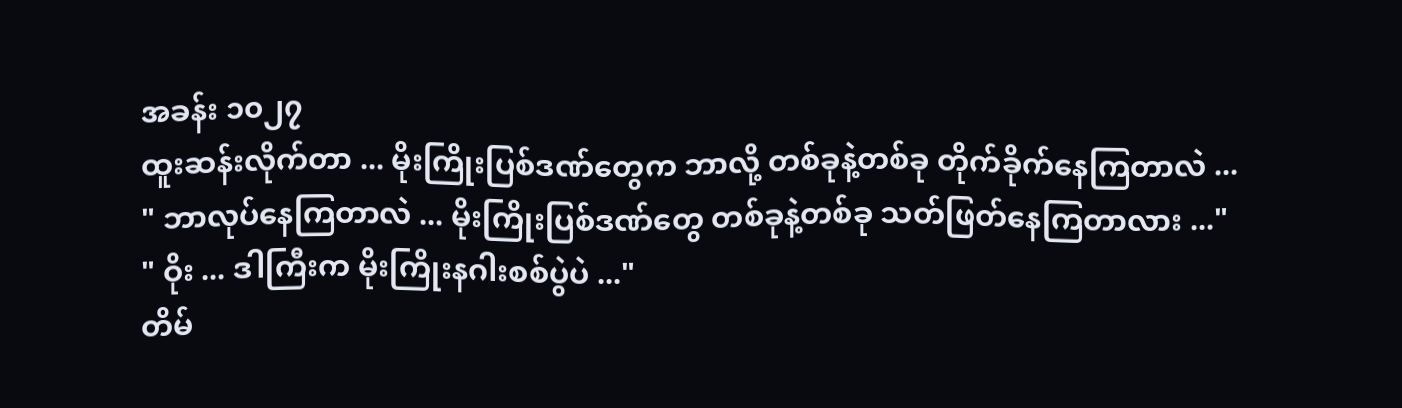အခန်း ၁၀၂၇
ထူးဆန်းလိုက်တာ ... မိုးကြိုးပြစ်ဒဏ်တွေက ဘာလို့ တစ်ခုနဲ့တစ်ခု တိုက်ခိုက်နေကြတာလဲ ...
" ဘာလုပ်နေကြတာလဲ ... မိုးကြိုးပြစ်ဒဏ်တွေ တစ်ခုနဲ့တစ်ခု သတ်ဖြတ်နေကြတာလား ..."
" ဝိုး ... ဒါကြီးက မိုးကြိုးနဂါးစစ်ပွဲပဲ ..."
တိမ်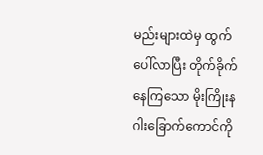မည်းများထဲမှ ထွက်ပေါ်လာပြီး တိုက်ခိုက်နေကြသော မိုးကြိုးနဂါးခြောက်ကောင်ကို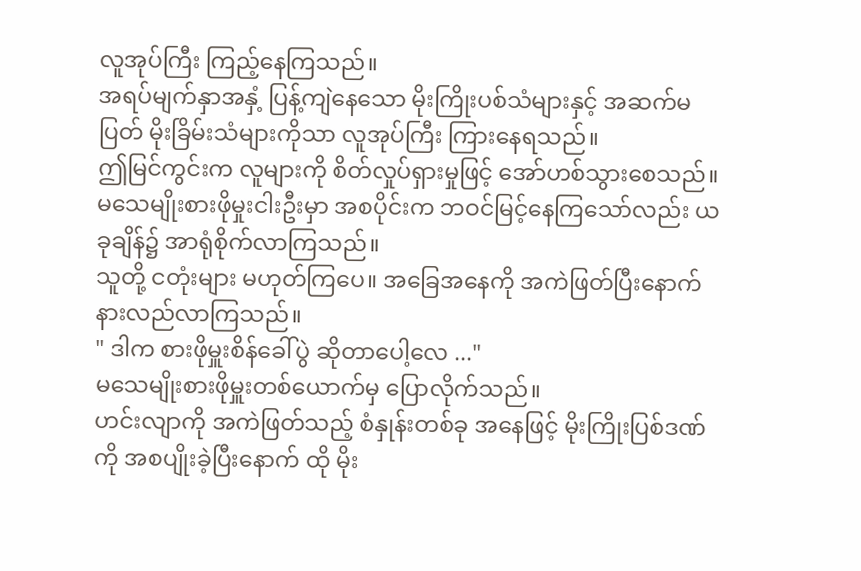လူအုပ်ကြီး ကြည့်နေကြသည်။
အရပ်မျက်နှာအနှံ့ ပြန့်ကျဲနေသော မိုးကြိုးပစ်သံများနှင့် အဆက်မပြတ် မိုးခြိမ်းသံများကိုသာ လူအုပ်ကြီး ကြားနေရသည်။
ဤမြင်ကွင်းက လူများကို စိတ်လှုပ်ရှားမှုဖြင့် အော်ဟစ်သွားစေသည်။
မသေမျိုးစားဖိုမှုးငါးဦးမှာ အစပိုင်းက ဘဝင်မြင့်နေကြသော်လည်း ယခုချိန်၌ အာရုံစိုက်လာကြသည်။
သူတို့ ငတုံးများ မဟုတ်ကြပေ။ အခြေအနေကို အကဲဖြတ်ပြီးနောက် နားလည်လာကြသည်။
" ဒါက စားဖိုမှူးစိန်ခေါ်ပွဲ ဆိုတာပေါ့လေ ..."
မသေမျိုးစားဖိုမှူးတစ်ယောက်မှ ပြောလိုက်သည်။
ဟင်းလျာကို အကဲဖြတ်သည့် စံနှုန်းတစ်ခု အနေဖြင့် မိုးကြိုးပြစ်ဒဏ်ကို အစပျိုးခဲ့ပြီးနောက် ထို မိုး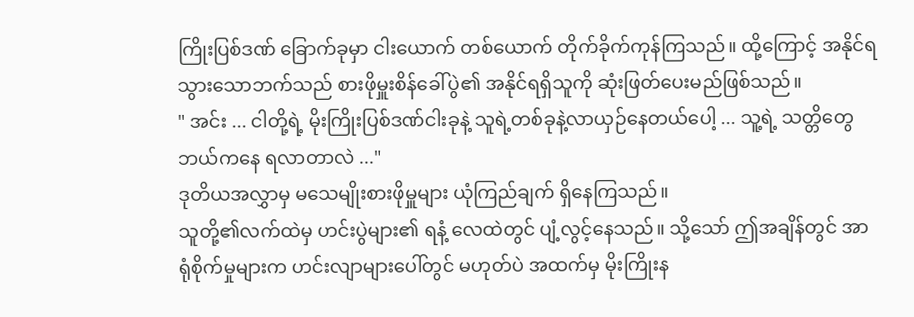ကြိုးပြစ်ဒဏ် ခြောက်ခုမှာ ငါးယောက် တစ်ယောက် တိုက်ခိုက်ကုန်ကြသည်။ ထို့ကြောင့် အနိုင်ရသွားသောဘက်သည် စားဖိုမှူးစိန်ခေါ်ပွဲ၏ အနိုင်ရရှိသူကို ဆုံးဖြတ်ပေးမည်ဖြစ်သည်။
" အင်း ... ငါတို့ရဲ့ မိုးကြိုးပြစ်ဒဏ်ငါးခုနဲ့ သူရဲ့တစ်ခုနဲ့လာယှဉ်နေတယ်ပေါ့ ... သူ့ရဲ့ သတ္တိတွေ ဘယ်ကနေ ရလာတာလဲ ..."
ဒုတိယအလွှာမှ မသေမျိုးစားဖိုမှူများ ယုံကြည်ချက် ရှိနေကြသည်။
သူတို့၏လက်ထဲမှ ဟင်းပွဲများ၏ ရနံ့ လေထဲတွင် ပျံ့လွင့်နေသည်။ သို့သော် ဤအချိန်တွင် အာရုံစိုက်မှုများက ဟင်းလျာများပေါ်တွင် မဟုတ်ပဲ အထက်မှ မိုးကြိုးန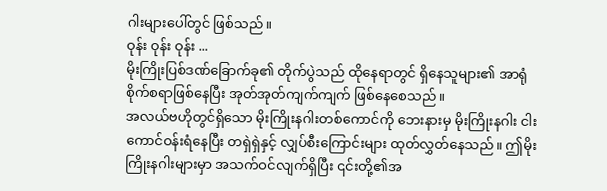ဂါးများပေါ်တွင် ဖြစ်သည်။
ဝုန်း ဝုန်း ဝုန်း ...
မိုးကြိုးပြစ်ဒဏ်ခြောက်ခု၏ တိုက်ပွဲသည် ထိုနေရာတွင် ရှိနေသူများ၏ အာရုံစိုက်စရာဖြစ်နေပြီး အုတ်အုတ်ကျက်ကျက် ဖြစ်နေစေသည် ။
အလယ်ဗဟိုတွင်ရှိသော မိုးကြိုးနဂါးတစ်ကောင်ကို ဘေးနားမှ မိုးကြိုးနဂါး ငါးကောင်ဝန်းရံနေပြီး တရှဲရှဲနှင့် လျှပ်စီးကြောင်းများ ထုတ်လွှတ်နေသည်။ ဤမိုးကြိုးနဂါးများမှာ အသက်ဝင်လျက်ရှိပြီး ၎င်းတို့၏အ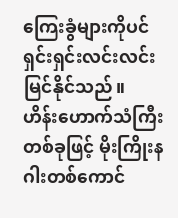ကြေးခွံများကိုပင် ရှင်းရှင်းလင်းလင်းမြင်နိုင်သည်။
ဟိန်းဟောက်သံကြီးတစ်ခုဖြင့် မိုးကြိုးနဂါးတစ်ကောင်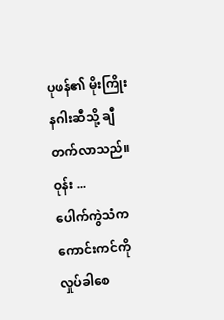ပုဖန်၏ မိုးကြိုးနဂါးဆီသို့ ချီတက်လာသည်။
ဝုန်း ...
ပေါက်ကွဲသံက ကောင်းကင်ကို လှုပ်ခါစေ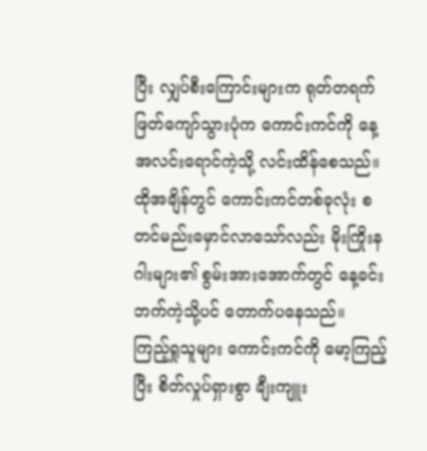ပြီး လျှပ်စီးကြောင်းများက ရုတ်တရက် ဖြတ်ကျော်သွားပုံက ကောင်းကင်ကို နေ့အလင်းရောင်ကဲ့သို့ လင်းထိန်စေသည်။
ထိုအချိန်တွင် ကောင်းကင်တစ်ခုလုံး စတင်မည်းမှောင်လာသော်လည်း မိုးကြိုးနဂါးများ၏ စွမ်းအားအောက်တွင် နေ့ခင်းဘက်ကဲ့သို့ပင် တောက်ပနေသည်။
ကြည့်ရှုသူများ ကောင်းကင်ကို မော့ကြည့်ပြီး စိတ်လှုပ်ရှားစွာ ချီးကျူး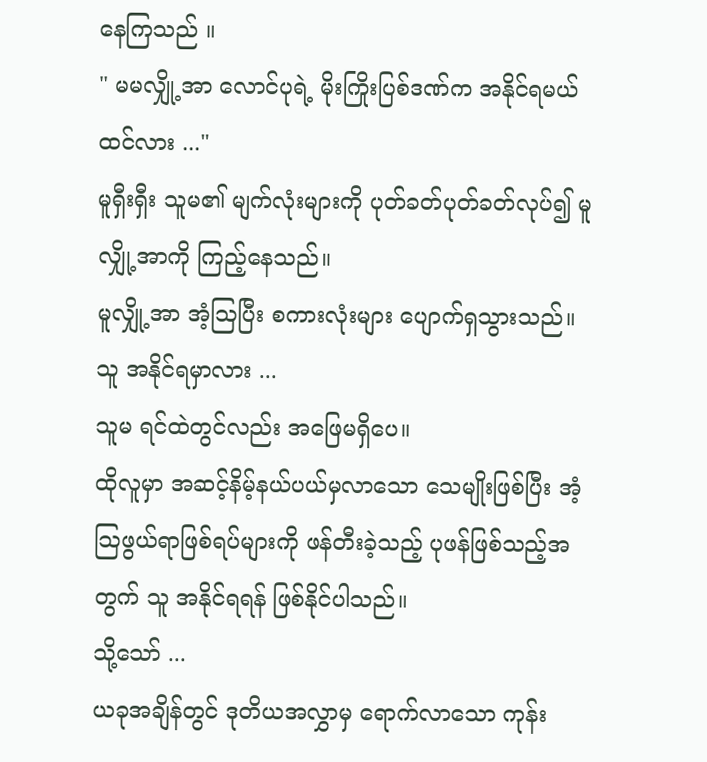နေကြသည် ။
" မမလျှို့အာ လောင်ပုရဲ့ မိုးကြိုးပြစ်ဒဏ်က အနိုင်ရမယ်ထင်လား ..."
မူရှီးရှီး သူမ၏ မျက်လုံးများကို ပုတ်ခတ်ပုတ်ခတ်လုပ်၍ မူလျှို့အာကို ကြည့်နေသည်။
မူလျှို့အာ အံ့ဩပြီး စကားလုံးများ ပျောက်ရှသွားသည်။
သူ အနိုင်ရမှာလား ...
သူမ ရင်ထဲတွင်လည်း အဖြေမရှိပေ။
ထိုလူမှာ အဆင့်နိမ့်နယ်ပယ်မှလာသော သေမျိုးဖြစ်ပြီး အံ့သြဖွယ်ရာဖြစ်ရပ်များကို ဖန်တီးခဲ့သည့် ပုဖန်ဖြစ်သည့်အတွက် သူ အနိုင်ရရန် ဖြစ်နိုင်ပါသည်။
သို့သော် ...
ယခုအချိန်တွင် ဒုတိယအလွှာမှ ရောက်လာသော ကုန်း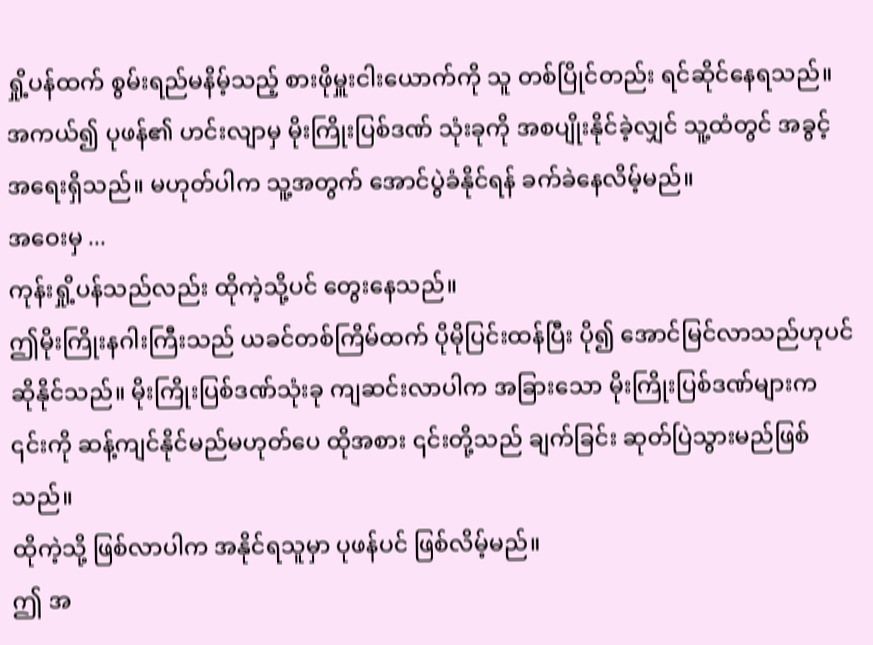ရှို့ပန်ထက် စွမ်းရည်မနိမ့်သည့် စားဖိုမှူးငါးယောက်ကို သူ တစ်ပြိုင်တည်း ရင်ဆိုင်နေရသည်။
အကယ်၍ ပုဖန်၏ ဟင်းလျာမှ မိုးကြိုးပြစ်ဒဏ် သုံးခုကို အစပျိုးနိုင်ခဲ့လျှင် သူ့ထံတွင် အခွင့်အရေးရှိသည်။ မဟုတ်ပါက သူ့အတွက် အောင်ပွဲခံနိုင်ရန် ခက်ခဲနေလိမ့်မည်။
အဝေးမှ ...
ကုန်းရှို့ပန်သည်လည်း ထိုကဲ့သို့ပင် တွေးနေသည်။
ဤမိုးကြိုးနဂါးကြီးသည် ယခင်တစ်ကြိမ်ထက် ပိုမိုပြင်းထန်ပြီး ပို၍ အောင်မြင်လာသည်ဟုပင် ဆိုနိုင်သည်။ မိုးကြိုးပြစ်ဒဏ်သုံးခု ကျဆင်းလာပါက အခြားသော မိုးကြိုးပြစ်ဒဏ်များက ၎င်းကို ဆန့်ကျင်နိုင်မည်မဟုတ်ပေ ထိုအစား ၎င်းတို့သည် ချက်ခြင်း ဆုတ်ပြဲသွားမည်ဖြစ်သည်။
ထိုကဲ့သို့ ဖြစ်လာပါက အနိုင်ရသူမှာ ပုဖန်ပင် ဖြစ်လိမ့်မည်။
ဤ အ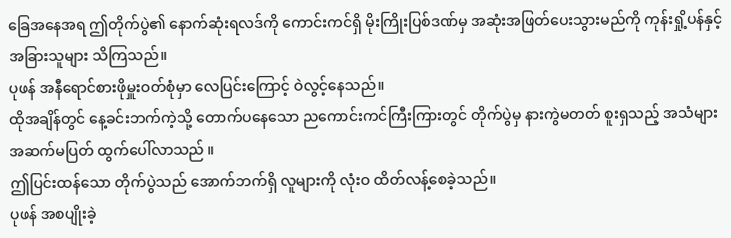ခြေအနေအရ ဤတိုက်ပွဲ၏ နောက်ဆုံးရလဒ်ကို ကောင်းကင်ရှိ မိုးကြိုးပြစ်ဒဏ်မှ အဆုံးအဖြတ်ပေးသွားမည်ကို ကုန်းရှို့ပန်နှင့် အခြားသူများ သိကြသည်။
ပုဖန် အနီရောင်စားဖိုမှူးဝတ်စုံမှာ လေပြင်းကြောင့် ဝဲလွင့်နေသည်။
ထိုအချိန်တွင် နေ့ခင်းဘက်ကဲ့သို့ တောက်ပနေသော ညကောင်းကင်ကြီးကြားတွင် တိုက်ပွဲမှ နားကွဲမတတ် စူးရှသည့် အသံများ အဆက်မပြတ် ထွက်ပေါ်လာသည် ။
ဤပြင်းထန်သော တိုက်ပွဲသည် အောက်ဘက်ရှိ လူများကို လုံးဝ ထိတ်လန့်စေခဲ့သည်။
ပုဖန် အစပျိုးခဲ့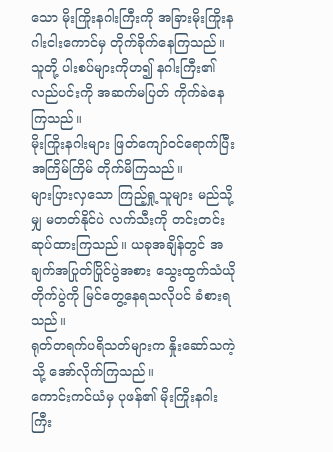သော မိုးကြိုးနဂါးကြီးကို အခြားမိုးကြိုးနဂါးငါးကောင်မှ တိုက်ခိုက်နေကြသည်။ သူတို့ ပါးစပ်များကိုဟ၍ နဂါးကြီး၏လည်ပင်းကို အဆက်မပြတ် ကိုက်ခဲနေကြသည်။
မိုးကြိုးနဂါးများ ဖြတ်ကျော်ဝင်ရောက်ပြီး အကြိမ်ကြိမ် တိုက်မိကြသည်။
များပြားလှသော ကြည့်ရှု့သူများ မည်သို့မျှ မတတ်နိုင်ပဲ လက်သီးကို တင်းတင်းဆုပ်ထားကြသည်။ ယခုအချိန်တွင် အချက်အပြုတ်ပြိုင်ပွဲအစား သွေးထွက်သံယိုတိုက်ပွဲကို မြင်တွေ့နေရသလိုပင် ခံစားရသည်။
ရုတ်တရက်ပရိသတ်များက နှိုးဆော်သကဲ့သို့ အော်လိုက်ကြသည်။
ကောင်းကင်ယံမှ ပုဖန်၏ မိုးကြိုးနဂါးကြီး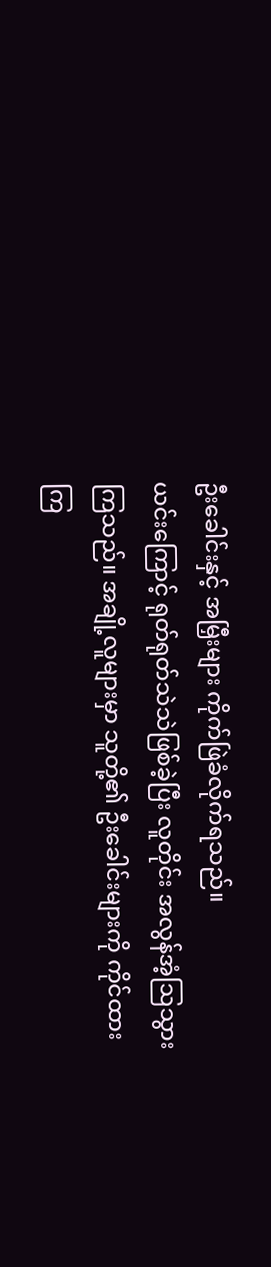ဦးခေါင်းနှင့် အမြှီးများ ကိုက်ဖြဲခံလိုက်ရသည်။
ယင်းကြောင့် ရုတ်ရုတ်သဲသဲဖြစ်ခဲ့ပြီး လူတိုင်း အလွန်အံ့ဩသွားကြသည်။ အချို့လူများမှာ သူတို့၏ ဦးခေါင်းများကို ကိုင်ထားကြ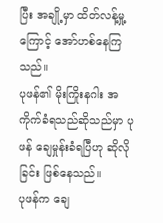ပြီး အချို့မှာ ထိတ်လန့်မှု့ကြောင့် အော်ဟစ်နေကြသည်။
ပုဖန်၏ မိုးကြိုးနဂါး အကိုက်ခံရသည်ဆိုသည်မှာ ပုဖန် ချေမှုန်းခံရပြီဟု ဆိုလိုခြင်း ဖြစ်နေသည်။
ပုဖန်က ချေ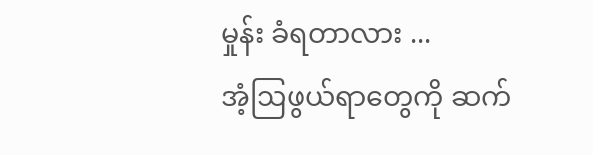မှုန်း ခံရတာလား ...
အံ့ဩဖွယ်ရာတွေကို ဆက်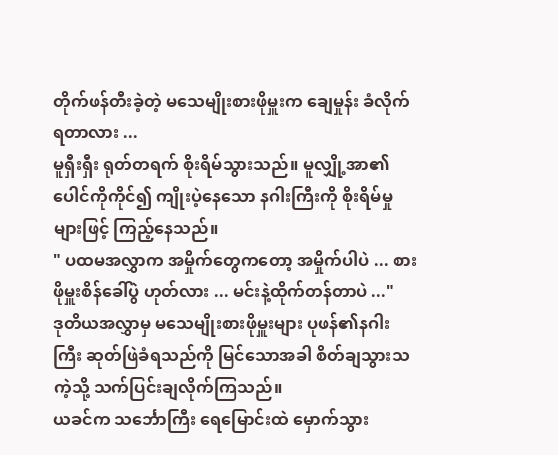တိုက်ဖန်တီးခဲ့တဲ့ မသေမျိုးစားဖိုမှူးက ချေမှုန်း ခံလိုက်ရတာလား ...
မူရှီးရှီး ရုတ်တရက် စိုးရိမ်သွားသည်။ မူလျှို့အာ၏ ပေါင်ကိုကိုင်၍ ကျိုးပဲ့နေသော နဂါးကြီးကို စိုးရိမ်မှုများဖြင့် ကြည့်နေသည်။
" ပထမအလွှာက အမှိုက်တွေကတော့ အမှိုက်ပါပဲ ... စားဖိုမှူးစိန်ခေါ်ပွဲ ဟုတ်လား ... မင်းနဲ့ထိုက်တန်တာပဲ ..."
ဒုတိယအလွှာမှ မသေမျိုးစားဖိုမှူးများ ပုဖန်၏နဂါးကြီး ဆုတ်ဖြဲခံရသည်ကို မြင်သောအခါ စိတ်ချသွားသကဲ့သို့ သက်ပြင်းချလိုက်ကြသည်။
ယခင်က သင်္ဘောကြီး ရေမြောင်းထဲ မှောက်သွား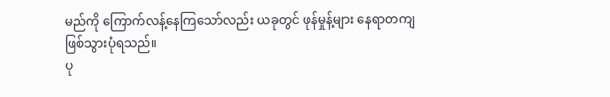မည်ကို ကြောက်လန့်နေကြသော်လည်း ယခုတွင် ဖုန်မှုန့်များ နေရာတကျ ဖြစ်သွားပုံရသည်။
ပု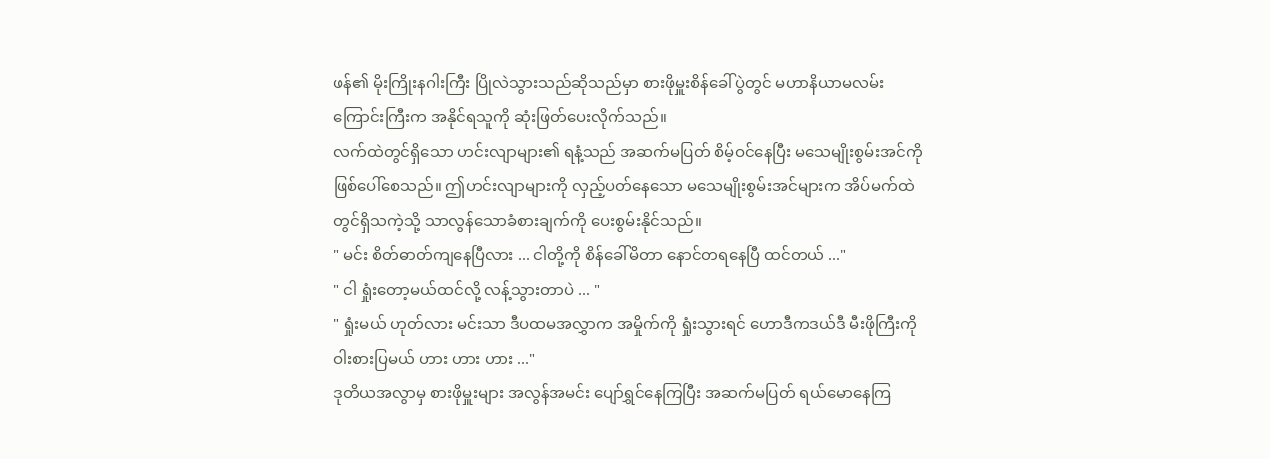ဖန်၏ မိုးကြိုးနဂါးကြီး ပြိုလဲသွားသည်ဆိုသည်မှာ စားဖိုမှူးစိန်ခေါ်ပွဲတွင် မဟာနိယာမလမ်းကြောင်းကြီးက အနိုင်ရသူကို ဆုံးဖြတ်ပေးလိုက်သည်။
လက်ထဲတွင်ရှိသော ဟင်းလျာများ၏ ရနံ့သည် အဆက်မပြတ် စိမ့်ဝင်နေပြီး မသေမျိုးစွမ်းအင်ကို ဖြစ်ပေါ်စေသည်။ ဤဟင်းလျာများကို လှည့်ပတ်နေသော မသေမျိုးစွမ်းအင်များက အိပ်မက်ထဲတွင်ရှိသကဲ့သို့ သာလွန်သောခံစားချက်ကို ပေးစွမ်းနိုင်သည်။
" မင်း စိတ်ဓာတ်ကျနေပြီလား ... ငါတို့ကို စိန်ခေါ်မိတာ နောင်တရနေပြီ ထင်တယ် ..."
" ငါ ရှုံးတော့မယ်ထင်လို့ လန့်သွားတာပဲ ... "
" ရှုံးမယ် ဟုတ်လား မင်းသာ ဒီပထမအလွှာက အမှိုက်ကို ရှုံးသွားရင် ဟောဒီကဒယ်ဒီ မီးဖိုကြီးကို ဝါးစားပြမယ် ဟား ဟား ဟား ..."
ဒုတိယအလွာမှ စားဖိုမှူးများ အလွန်အမင်း ပျော်ရွှင်နေကြပြီး အဆက်မပြတ် ရယ်မောနေကြ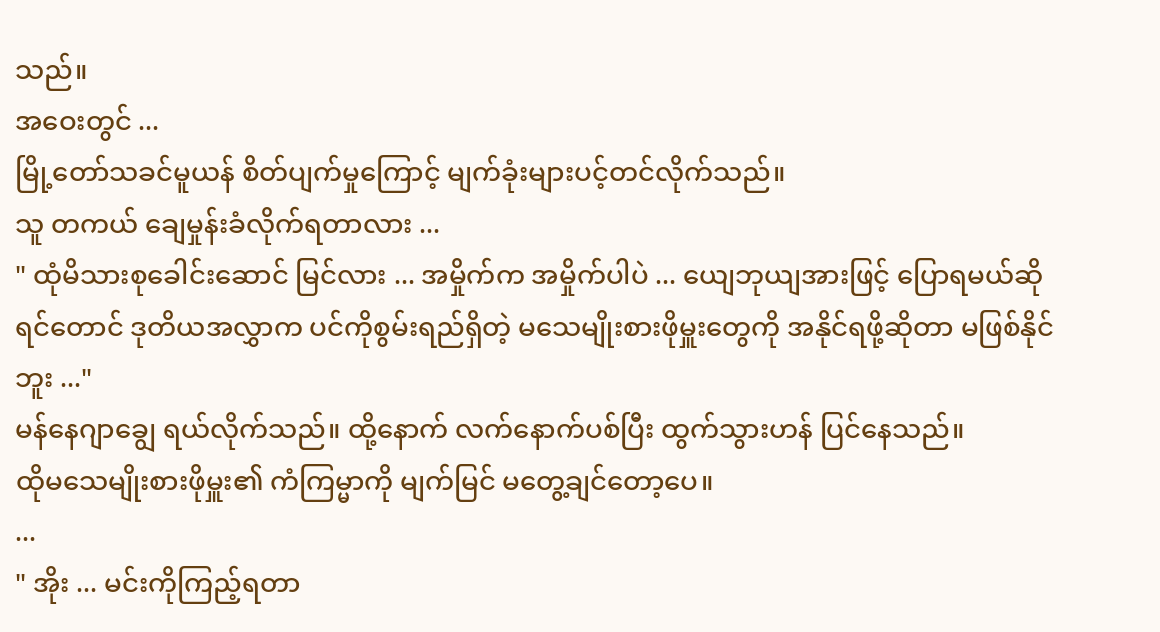သည်။
အဝေးတွင် ...
မြို့တော်သခင်မူယန် စိတ်ပျက်မှုကြောင့် မျက်ခုံးများပင့်တင်လိုက်သည်။
သူ တကယ် ချေမှုန်းခံလိုက်ရတာလား ...
" ထုံမိသားစုခေါင်းဆောင် မြင်လား ... အမှိုက်က အမှိုက်ပါပဲ ... ယျေဘုယျအားဖြင့် ပြောရမယ်ဆိုရင်တောင် ဒုတိယအလွှာက ပင်ကိုစွမ်းရည်ရှိတဲ့ မသေမျိုးစားဖိုမှူးတွေကို အနိုင်ရဖို့ဆိုတာ မဖြစ်နိုင်ဘူး ..."
မန်နေဂျာချွေ ရယ်လိုက်သည်။ ထို့နောက် လက်နောက်ပစ်ပြီး ထွက်သွားဟန် ပြင်နေသည်။
ထိုမသေမျိုးစားဖိုမှူး၏ ကံကြမ္မာကို မျက်မြင် မတွေ့ချင်တော့ပေ။
...
" အိုး ... မင်းကိုကြည့်ရတာ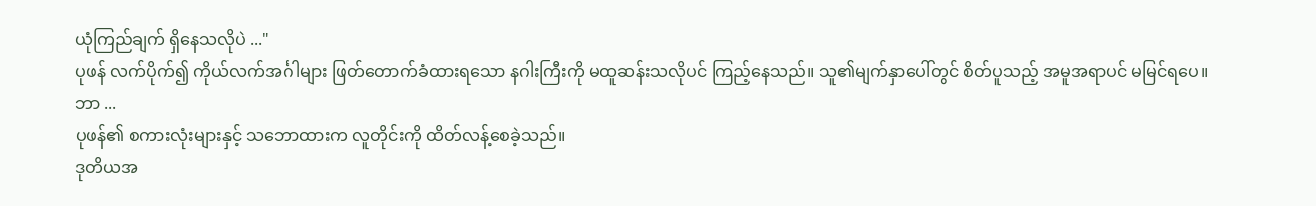ယုံကြည်ချက် ရှိနေသလိုပဲ ..."
ပုဖန် လက်ပိုက်၍ ကိုယ်လက်အင်္ဂါများ ဖြတ်တောက်ခံထားရသော နဂါးကြီးကို မထူဆန်းသလိုပင် ကြည့်နေသည်။ သူ၏မျက်နှာပေါ်တွင် စိတ်ပူသည့် အမူအရာပင် မမြင်ရပေ။
ဘာ ...
ပုဖန်၏ စကားလုံးများနှင့် သဘောထားက လူတိုင်းကို ထိတ်လန့်စေခဲ့သည်။
ဒုတိယအ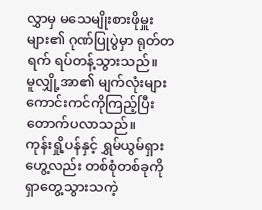လွှာမှ မသေမျိုးစားဖိုမှူးများ၏ ဂုဏ်ပြုပွဲမှာ ရုတ်တရက် ရပ်တန့်သွားသည်။
မူလျှို့အာ၏ မျက်လုံးများ ကောင်းကင်ကိုကြည့်ပြီး တောက်ပလာသည်။
ကုန်းရှို့ပန်နှင့် ရွှမ်ယွမ်ရှားဟွေ့လည်း တစ်စုံတစ်ခုကို ရှာတွေ့သွားသကဲ့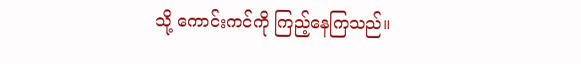သို့ ကောင်းကင်ကို ကြည့်နေကြသည်။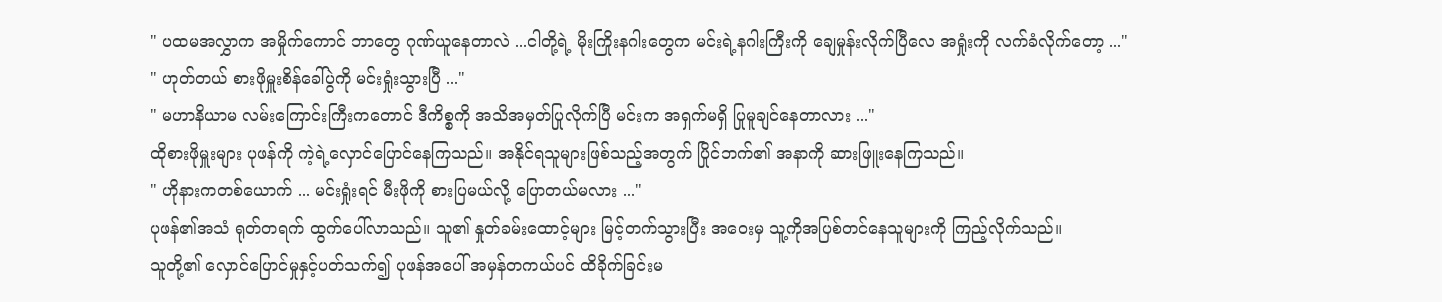" ပထမအလွှာက အမှိုက်ကောင် ဘာတွေ ဂုဏ်ယူနေတာလဲ ...ငါတို့ရဲ့ မိုးကြိုးနဂါးတွေက မင်းရဲ့နဂါးကြီးကို ချေမှုန်းလိုက်ပြီလေ အရှုံးကို လက်ခံလိုက်တော့ ..."
" ဟုတ်တယ် စားဖိုမှူးစိန်ခေါ်ပွဲကို မင်းရှုံးသွားပြီ ..."
" မဟာနိယာမ လမ်းကြောင်းကြီးကတောင် ဒီကိစ္စကို အသိအမှတ်ပြုလိုက်ပြီ မင်းက အရှက်မရှိ ပြုမူချင်နေတာလား ..."
ထိုစားဖိုမှူးများ ပုဖန်ကို ကဲ့ရဲ့လှောင်ပြောင်နေကြသည်။ အနိုင်ရသူများဖြစ်သည့်အတွက် ပြိုင်ဘက်၏ အနာကို ဆားဖြူးနေကြသည်။
" ဟိုနားကတစ်ယောက် ... မင်းရှုံးရင် မီးဖိုကို စားပြမယ်လို့ ပြောတယ်မလား ..."
ပုဖန်၏အသံ ရုတ်တရက် ထွက်ပေါ်လာသည်။ သူ၏ နှုတ်ခမ်းထောင့်များ မြင့်တက်သွားပြီး အဝေးမှ သူ့ကိုအပြစ်တင်နေသူများကို ကြည့်လိုက်သည်။
သူတို့၏ လှောင်ပြောင်မှုနှင့်ပတ်သက်၍ ပုဖန်အပေါ် အမှန်တကယ်ပင် ထိခိုက်ခြင်းမ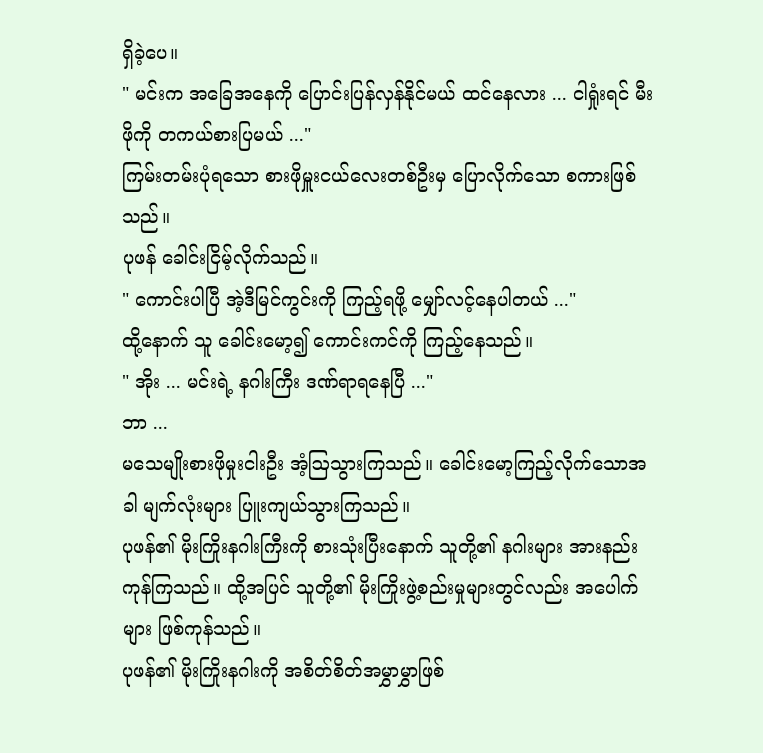ရှိခဲ့ပေ။
" မင်းက အခြေအနေကို ပြောင်းပြန်လှန်နိုင်မယ် ထင်နေလား ... ငါရှုံးရင် မီးဖိုကို တကယ်စားပြမယ် ..."
ကြမ်းတမ်းပုံရသော စားဖိုမှူးငယ်လေးတစ်ဦးမှ ပြောလိုက်သော စကားဖြစ်သည်။
ပုဖန် ခေါင်းငြိမ့်လိုက်သည်။
" ကောင်းပါပြီ အဲ့ဒီမြင်ကွင်းကို ကြည့်ရဖို့ မျှော်လင့်နေပါတယ် ..."
ထို့နောက် သူ ခေါင်းမော့၍ ကောင်းကင်ကို ကြည့်နေသည်။
" အိုး ... မင်းရဲ့ နဂါးကြီး ဒဏ်ရာရနေပြီ ..."
ဘာ ...
မသေမျိုးစားဖိုမှုးငါးဦး အံ့ဩသွားကြသည်။ ခေါင်းမော့ကြည့်လိုက်သောအခါ မျက်လုံးများ ပြူးကျယ်သွားကြသည်။
ပုဖန်၏ မိုးကြိုးနဂါးကြီးကို စားသုံးပြီးနောက် သူတို့၏ နဂါးများ အားနည်းကုန်ကြသည်။ ထို့အပြင် သူတို့၏ မိုးကြိုးဖွဲ့စည်းမှုများတွင်လည်း အပေါက်များ ဖြစ်ကုန်သည်။
ပုဖန်၏ မိုးကြိုးနဂါးကို အစိတ်စိတ်အမွှာမွှာဖြစ်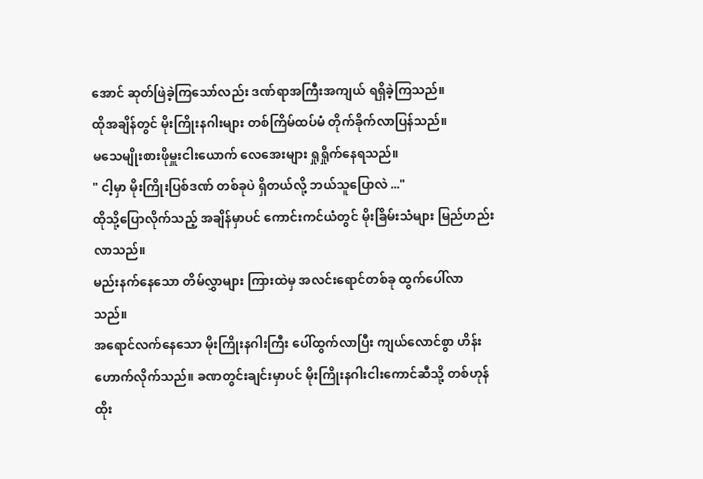အောင် ဆုတ်ဖြဲခဲ့ကြသော်လည်း ဒဏ်ရာအကြီးအကျယ် ရရှိခဲ့ကြသည်။
ထိုအချိန်တွင် မိုးကြိုးနဂါးများ တစ်ကြိမ်ထပ်မံ တိုက်ခိုက်လာပြန်သည်။
မသေမျိုးစားဖိုမှူးငါးယောက် လေအေးများ ရှုရှိုက်နေရသည်။
" ငါ့မှာ မိုးကြိုးပြစ်ဒဏ် တစ်ခုပဲ ရှိတယ်လို့ ဘယ်သူပြောလဲ ..."
ထိုသို့ပြောလိုက်သည့် အချိန်မှာပင် ကောင်းကင်ယံတွင် မိုးခြိမ်းသံများ မြည်ဟည်းလာသည်။
မည်းနက်နေသော တိမ်လွှာများ ကြားထဲမှ အလင်းရောင်တစ်ခု ထွက်ပေါ်လာသည်။
အရောင်လက်နေသော မိုးကြိုးနဂါးကြီး ပေါ်ထွက်လာပြီး ကျယ်လောင်စွာ ဟိန်းဟောက်လိုက်သည်။ ခဏတွင်းချင်းမှာပင် မိုးကြိုးနဂါးငါးကောင်ဆီသို့ တစ်ဟုန်ထိုး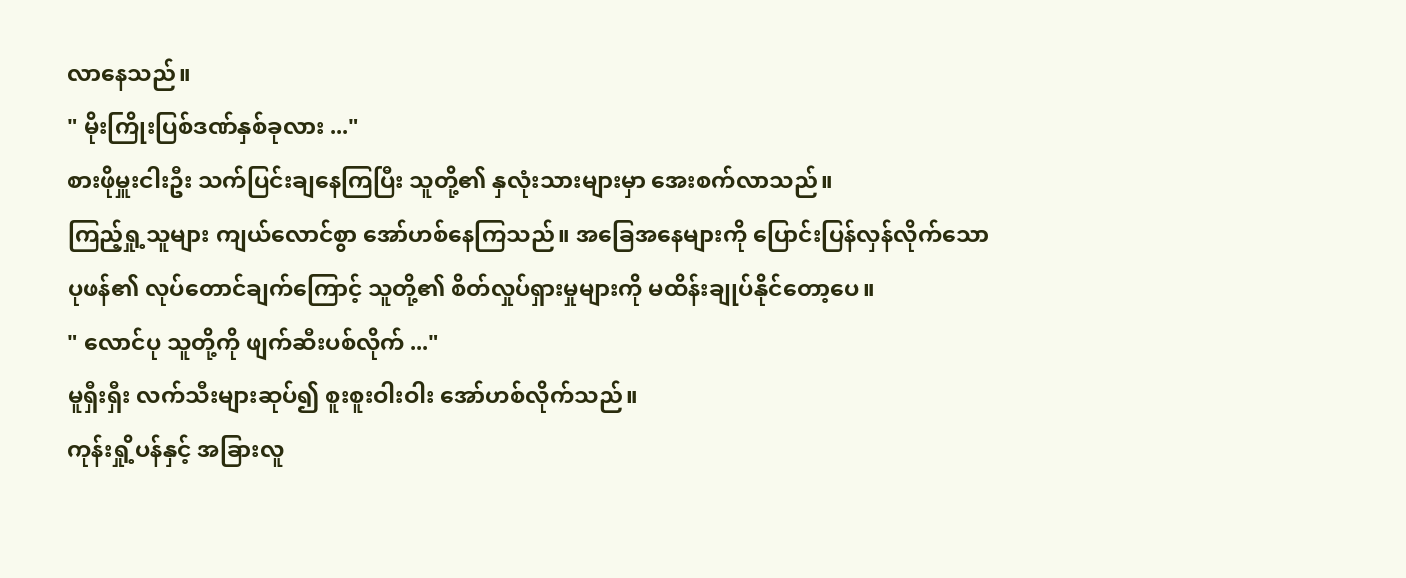လာနေသည်။
" မိုးကြိုးပြစ်ဒဏ်နှစ်ခုလား ..."
စားဖိုမှူးငါးဦး သက်ပြင်းချနေကြပြီး သူတို့၏ နှလုံးသားများမှာ အေးစက်လာသည်။
ကြည့်ရှု့သူများ ကျယ်လောင်စွာ အော်ဟစ်နေကြသည်။ အခြေအနေများကို ပြောင်းပြန်လှန်လိုက်သော ပုဖန်၏ လုပ်တောင်ချက်ကြောင့် သူတို့၏ စိတ်လှုပ်ရှားမှုများကို မထိန်းချုပ်နိုင်တော့ပေ။
" လောင်ပု သူတို့ကို ဖျက်ဆီးပစ်လိုက် ..."
မူရှီးရှီး လက်သီးများဆုပ်၍ စူးစူးဝါးဝါး အော်ဟစ်လိုက်သည်။
ကုန်းရှို့ပန်နှင့် အခြားလူ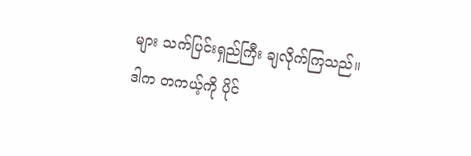များ သက်ပြင်းရှည်ကြီး ချလိုက်ကြသည်။
ဒါက တကယ့်ကို ပိုင်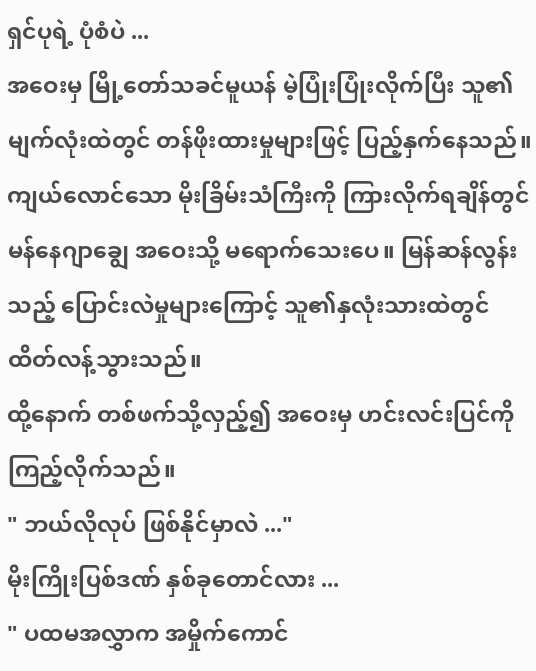ရှင်ပုရဲ့ ပုံစံပဲ ...
အဝေးမှ မြို့တော်သခင်မူယန် မဲ့ပြုံးပြုံးလိုက်ပြီး သူ၏ မျက်လုံးထဲတွင် တန်ဖိုးထားမှုများဖြင့် ပြည့်နှက်နေသည်။
ကျယ်လောင်သော မိုးခြိမ်းသံကြီးကို ကြားလိုက်ရချိန်တွင် မန်နေဂျာချွေ အဝေးသို့ မရောက်သေးပေ။ မြန်ဆန်လွန်းသည့် ပြောင်းလဲမှုများကြောင့် သူ၏နှလုံးသားထဲတွင် ထိတ်လန့်သွားသည်။
ထို့နောက် တစ်ဖက်သို့လှည့်၍ အဝေးမှ ဟင်းလင်းပြင်ကို ကြည့်လိုက်သည်။
" ဘယ်လိုလုပ် ဖြစ်နိုင်မှာလဲ ..."
မိုးကြိုးပြစ်ဒဏ် နှစ်ခုတောင်လား ...
" ပထမအလွှာက အမှိုက်ကောင်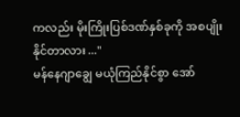ကလည်း မိုးကြိုးပြစ်ဒဏ်နှစ်ခုကို အစပျိုးနိုင်တာလား ..."
မန်နေဂျာချွေ မယုံကြည်နိုင်စွာ အော်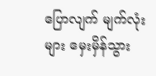ပြောလျက် မျက်လုံးများ မှေးမှိန်သွား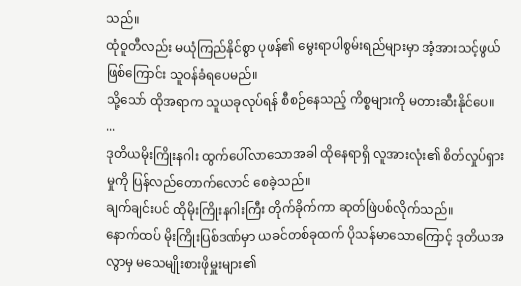သည်။
ထုံဝူတီလည်း မယုံကြည်နိုင်စွာ ပုဖန်၏ မွေးရာပါစွမ်းရည်များမှာ အံ့အားသင့်ဖွယ်ဖြစ်ကြောင်း သူဝန်ခံရပေမည်။
သို့သော် ထိုအရာက သူယခုလုပ်ရန် စီစဉ်နေသည့် ကိစ္စများကို မတားဆီးနိုင်ပေ။
...
ဒုတိယမိုးကြိုးနဂါး ထွက်ပေါ်လာသောအခါ ထိုနေရာရှိ လူအားလုံး၏ စိတ်လှုပ်ရှားမှုကို ပြန်လည်တောက်လောင် စေခဲ့သည်။
ချက်ချင်းပင် ထိုမိုးကြိုးနဂါးကြီး တိုက်ခိုက်ကာ ဆုတ်ဖြဲပစ်လိုက်သည်။
နောက်ထပ် မိုးကြိုးပြစ်ဒဏ်မှာ ယခင်တစ်ခုထက် ပိုသန်မာသောကြောင့် ဒုတိယအလွာမှ မသေမျိုးစားဖိုမှူးများ၏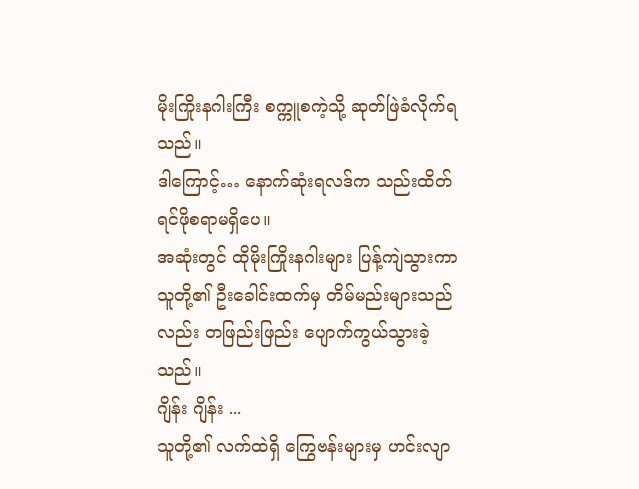မိုးကြိုးနဂါးကြီး စက္ကူစကဲ့သို့ ဆုတ်ဖြဲခံလိုက်ရသည်။
ဒါကြောင့်… နောက်ဆုံးရလဒ်က သည်းထိတ်ရင်ဖိုစရာမရှိပေ။
အဆုံးတွင် ထိုမိုးကြိုးနဂါးများ ပြန့်ကျဲသွားကာ သူတို့၏ ဦးခေါင်းထက်မှ တိမ်မည်းများသည်လည်း တဖြည်းဖြည်း ပျောက်ကွယ်သွားခဲ့သည်။
ဂျိန်း ဂျိန်း ...
သူတို့၏ လက်ထဲရှိ ကြွေဗန်းများမှ ဟင်းလျာ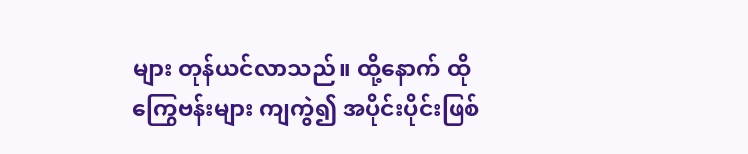များ တုန်ယင်လာသည်။ ထို့နောက် ထိုကြွေဗန်းများ ကျကွဲ၍ အပိုင်းပိုင်းဖြစ်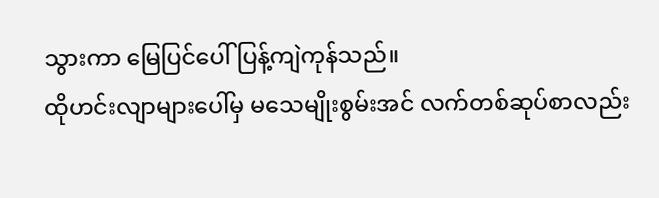သွားကာ မြေပြင်ပေါ် ပြန့်ကျဲကုန်သည်။
ထိုဟင်းလျာများပေါ်မှ မသေမျိုးစွမ်းအင် လက်တစ်ဆုပ်စာလည်း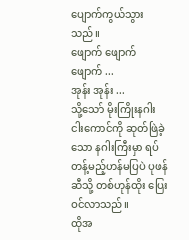ပျောက်ကွယ်သွားသည်။
ဖျောက် ဖျောက် ဖျောက် ...
အုန်း အုန်း ...
သို့သော် မိုးကြိုးနဂါးငါးကောင်ကို ဆုတ်ဖြဲခဲ့သော နဂါးကြီးမှာ ရပ်တန့်မည့်ဟန်မပြပဲ ပုဖန်ဆီသို့ တစ်ဟုန်ထိုး ပြေးဝင်လာသည်။
ထိုအ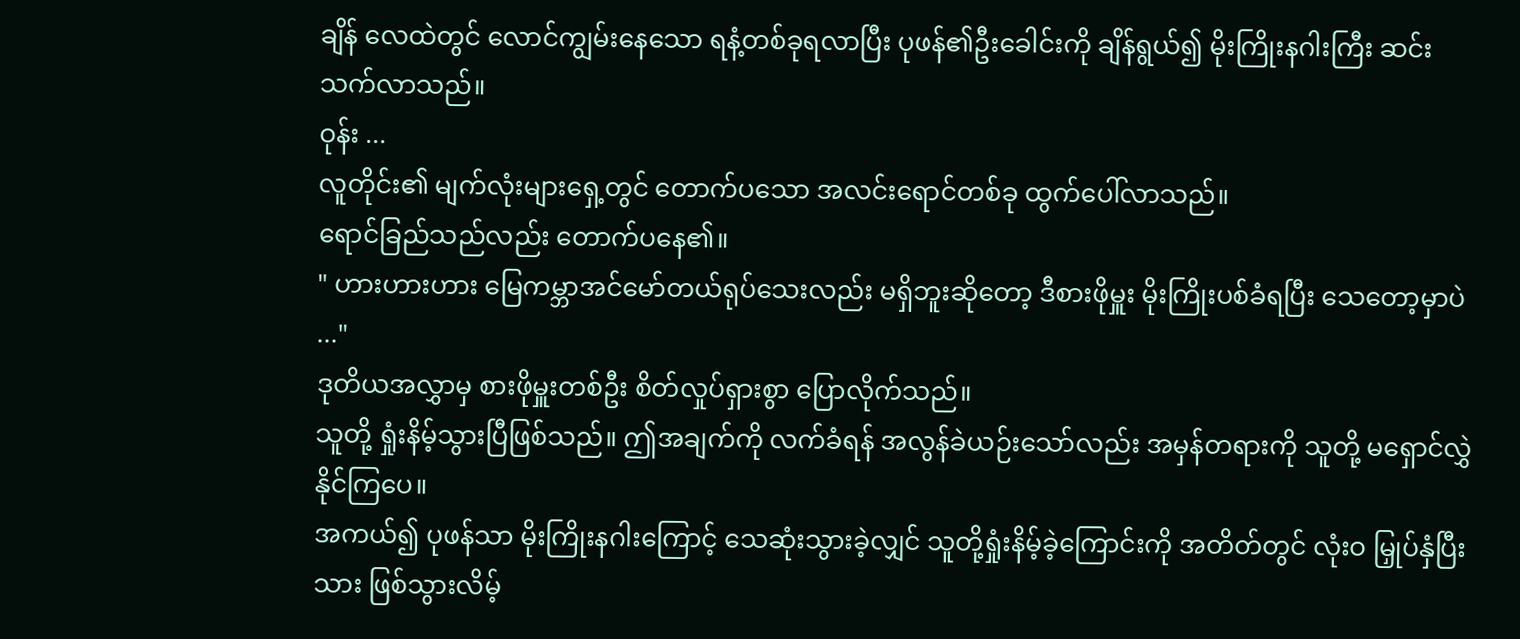ချိန် လေထဲတွင် လောင်ကျွမ်းနေသော ရနံ့တစ်ခုရလာပြီး ပုဖန်၏ဦးခေါင်းကို ချိန်ရွယ်၍ မိုးကြိုးနဂါးကြီး ဆင်းသက်လာသည်။
ဝုန်း ...
လူတိုင်း၏ မျက်လုံးများရှေ့တွင် တောက်ပသော အလင်းရောင်တစ်ခု ထွက်ပေါ်လာသည်။
ရောင်ခြည်သည်လည်း တောက်ပနေ၏။
" ဟားဟားဟား မြေကမ္ဘာအင်မော်တယ်ရုပ်သေးလည်း မရှိဘူးဆိုတော့ ဒီစားဖိုမှူး မိုးကြိုးပစ်ခံရပြီး သေတော့မှာပဲ ..."
ဒုတိယအလွှာမှ စားဖိုမှူးတစ်ဦး စိတ်လှုပ်ရှားစွာ ပြောလိုက်သည်။
သူတို့ ရှုံးနိမ့်သွားပြီဖြစ်သည်။ ဤအချက်ကို လက်ခံရန် အလွန်ခဲယဉ်းသော်လည်း အမှန်တရားကို သူတို့ မရှောင်လွှဲနိုင်ကြပေ။
အကယ်၍ ပုဖန်သာ မိုးကြိုးနဂါးကြောင့် သေဆုံးသွားခဲ့လျှင် သူတို့ရှုံးနိမ့်ခဲ့ကြောင်းကို အတိတ်တွင် လုံးဝ မြှုပ်နှံပြီးသား ဖြစ်သွားလိမ့်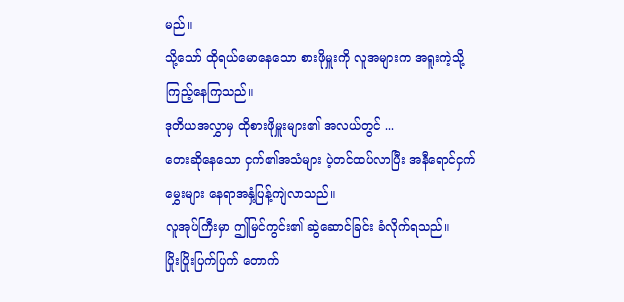မည်။
သို့သော် ထိုရယ်မောနေသော စားဖိုမှူးကို လူအများက အရူးကဲ့သို့ ကြည့်နေကြသည်။
ဒုတိယအလွှာမှ ထိုစားဖိုမှူးများ၏ အလယ်တွင် ...
တေးဆိုနေသော ငှက်၏အသံများ ပဲ့တင်ထပ်လာပြီး အနီရောင်ငှက်မွှေးများ နေရာအနှံ့ပြန့်ကျဲလာသည်။
လူအုပ်ကြီးမှာ ဤမြင်ကွင်း၏ ဆွဲဆောင်ခြင်း ခံလိုက်ရသည်။
ပြိုးပြိုးပြက်ပြက် တောက်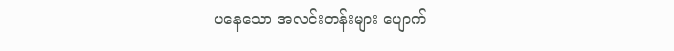ပနေသော အလင်းတန်းများ ပျောက်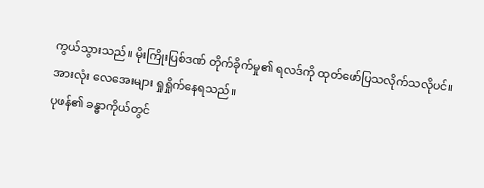ကွယ်သွားသည်။ မိုးကြိုးပြစ်ဒဏ် တိုက်ခိုက်မှု၏ ရလဒ်ကို ထုတ်ဖော်ပြသလိုက်သလိုပင်။
အားလုံး လေအေးများ ရှုရှိုက်နေရသည်။
ပုဖန်၏ ခန္ဓာကိုယ်တွင်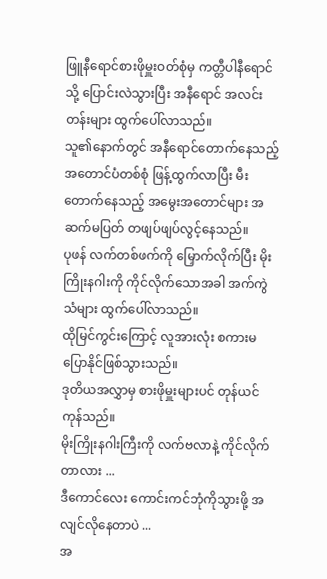ဖြူနီရောင်စားဖိုမှူးဝတ်စုံမှ ကတ္တီပါနီရောင်သို့ ပြောင်းလဲသွားပြီး အနီရောင် အလင်းတန်းများ ထွက်ပေါ်လာသည်။
သူ၏နောက်တွင် အနီရောင်တောက်နေသည့် အတောင်ပံတစ်စုံ ဖြန့်ထွက်လာပြီး မီးတောက်နေသည့် အမွေးအတောင်များ အဆက်မပြတ် တဖျပ်ဖျပ်လွင့်နေသည်။
ပုဖန် လက်တစ်ဖက်ကို မြှောက်လိုက်ပြီး မိုးကြိုးနဂါးကို ကိုင်လိုက်သောအခါ အက်ကွဲသံများ ထွက်ပေါ်လာသည်။
ထိုမြင်ကွင်းကြောင့် လူအားလုံး စကားမပြောနိုင်ဖြစ်သွားသည်။
ဒုတိယအလွှာမှ စားဖိုမှူးများပင် တုန်ယင်ကုန်သည်။
မိုးကြိုးနဂါးကြီးကို လက်ဗလာနဲ့ ကိုင်လိုက်တာလား ...
ဒီကောင်လေး ကောင်းကင်ဘုံကိုသွားဖို့ အလျင်လိုနေတာပဲ ...
အ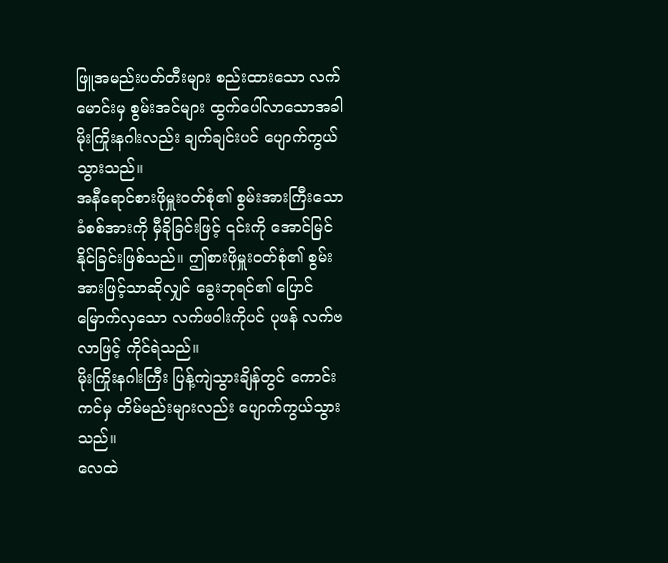ဖြူအမည်းပတ်တီးများ စည်းထားသော လက်မောင်းမှ စွမ်းအင်များ ထွက်ပေါ်လာသောအခါ မိုးကြိုးနဂါးလည်း ချက်ချင်းပင် ပျောက်ကွယ်သွားသည်။
အနီရောင်စားဖိုမှူးဝတ်စုံ၏ စွမ်းအားကြီးသော ခံစစ်အားကို မှီခိုခြင်းဖြင့် ၎င်းကို အောင်မြင်နိုင်ခြင်းဖြစ်သည်။ ဤစားဖိုမှူးဝတ်စုံ၏ စွမ်းအားဖြင့်သာဆိုလျှင် ခွေးဘုရင်၏ ပြောင်မြောက်လှသော လက်ဖဝါးကိုပင် ပုဖန် လက်ဗလာဖြင့် ကိုင်ရဲသည်။
မိုးကြိုးနဂါးကြီး ပြန့်ကျဲသွားချိန်တွင် ကောင်းကင်မှ တိမ်မည်းများလည်း ပျောက်ကွယ်သွားသည်။
လေထဲ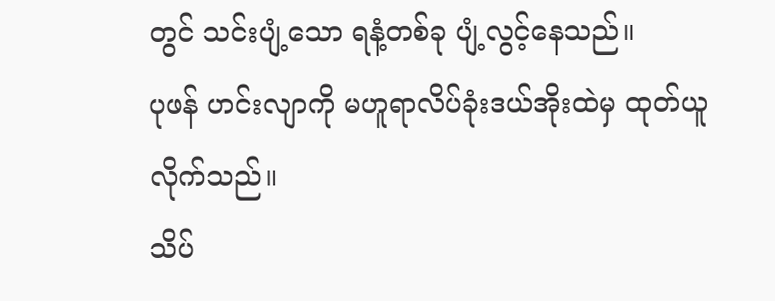တွင် သင်းပျံ့သော ရနံ့တစ်ခု ပျံ့လွင့်နေသည်။
ပုဖန် ဟင်းလျာကို မဟူရာလိပ်ခုံးဒယ်အိုးထဲမှ ထုတ်ယူလိုက်သည်။
သိပ်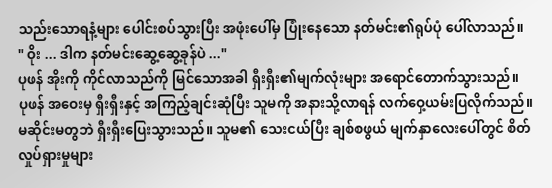သည်းသောရနံ့များ ပေါင်းစပ်သွားပြီး အဖုံးပေါ်မှ ပြုံးနေသော နတ်မင်း၏ရုပ်ပုံ ပေါ်လာသည်။
" ဝိုး ... ဒါက နတ်မင်းဆွေ့ဆွေ့ခုန်ပဲ ..."
ပုဖန် အိုးကို ကိုင်လာသည်ကို မြင်သောအခါ ရှီးရှီး၏မျက်လုံးများ အရောင်တောက်သွားသည်။
ပုဖန် အဝေးမှ ရှီးရှီးနှင့် အကြည့်ချင်းဆုံပြီး သူမကို အနားသို့လာရန် လက်ဝှေ့ယမ်းပြလိုက်သည်။
မဆိုင်းမတွဘဲ ရှီးရှီးပြေးသွားသည်။ သူမ၏ သေးငယ်ပြီး ချစ်စဖွယ် မျက်နှာလေးပေါ်တွင် စိတ်လှုပ်ရှားမှုများ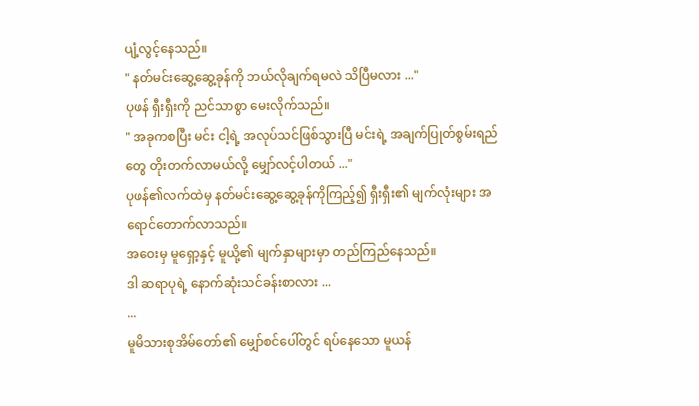ပျံ့လွင့်နေသည်။
" နတ်မင်းဆွေ့ဆွေ့ခုန်ကို ဘယ်လိုချက်ရမလဲ သိပြီမလား ..."
ပုဖန် ရှီးရှီးကို ညင်သာစွာ မေးလိုက်သည်။
" အခုကစပြီး မင်း ငါ့ရဲ့ အလုပ်သင်ဖြစ်သွားပြီ မင်းရဲ့ အချက်ပြုတ်စွမ်းရည်တွေ တိုးတက်လာမယ်လို့ မျှော်လင့်ပါတယ် ..."
ပုဖန်၏လက်ထဲမှ နတ်မင်းဆွေ့ဆွေ့ခုန်ကိုကြည့်၍ ရှီးရှီး၏ မျက်လုံးများ အရောင်တောက်လာသည်။
အဝေးမှ မူရှော့နှင့် မူယို့၏ မျက်နှာများမှာ တည်ကြည်နေသည်။
ဒါ ဆရာပုရဲ့ နောက်ဆုံးသင်ခန်းစာလား ...
...
မူမိသားစုအိမ်တော်၏ မျှော်စင်ပေါ်တွင် ရပ်နေသော မူယန်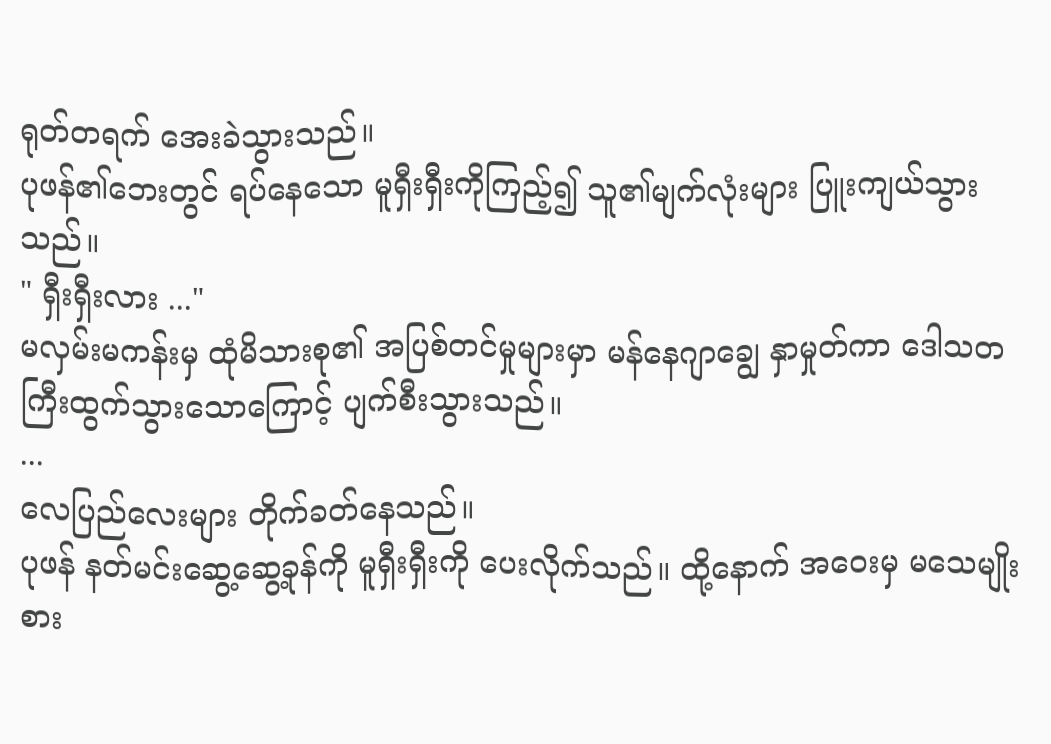ရုတ်တရက် အေးခဲသွားသည်။
ပုဖန်၏ဘေးတွင် ရပ်နေသော မူရှီးရှီးကိုကြည့်၍ သူ၏မျက်လုံးများ ပြူးကျယ်သွားသည်။
" ရှီးရှီးလား ..."
မလှမ်းမကန်းမှ ထုံမိသားစု၏ အပြစ်တင်မှုများမှာ မန်နေဂျာချွေ နှာမှုတ်ကာ ဒေါသတကြီးထွက်သွားသောကြောင့် ပျက်စီးသွားသည်။
...
လေပြည်လေးများ တိုက်ခတ်နေသည်။
ပုဖန် နတ်မင်းဆွေ့ဆွေ့ခုန်ကို မူရှီးရှီးကို ပေးလိုက်သည်။ ထို့နောက် အဝေးမှ မသေမျိုးစား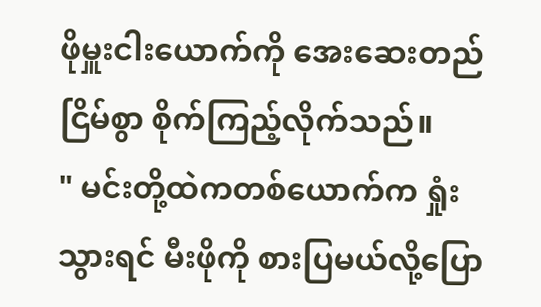ဖိုမှူးငါးယောက်ကို အေးဆေးတည်ငြိမ်စွာ စိုက်ကြည့်လိုက်သည်။
" မင်းတို့ထဲကတစ်ယောက်က ရှုံးသွားရင် မီးဖိုကို စားပြမယ်လို့ပြော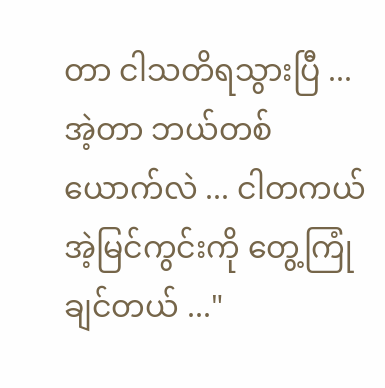တာ ငါသတိရသွားပြီ ... အဲ့တာ ဘယ်တစ်ယောက်လဲ ... ငါတကယ် အဲ့မြင်ကွင်းကို တွေ့ကြုံချင်တယ် ..."